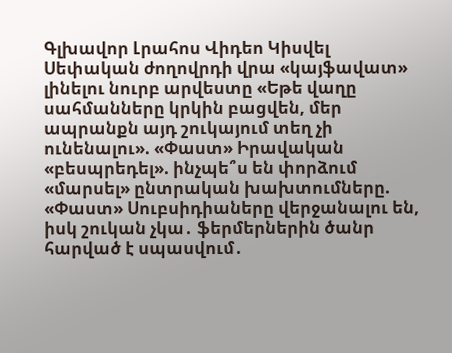Գլխավոր Լրահոս Վիդեո Կիսվել
Սեփական ժողովրդի վրա «կայֆավատ» լինելու նուրբ արվեստը «Եթե վաղը սահմանները կրկին բացվեն, մեր ապրանքն այդ շուկայում տեղ չի ունենալու». «Փաստ» Իրավական «բեսպրեդել». ինչպե՞ս են փորձում «մարսել» ընտրական խախտումները. «Փաստ» Սուբսիդիաները վերջանալու են, իսկ շուկան չկա․ ֆերմերներին ծանր հարված է սպասվում․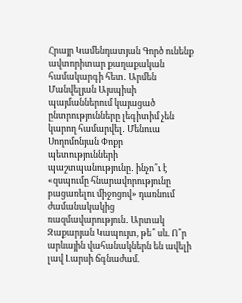Հրայր Կամենդատյան Գործ ունենք ավտորիտար քաղաքական համակարգի հետ․ Արմեն Մանվելյան Այսպիսի պայմաններում կայացած ընտրությունները լեգիտիմ չեն կարող համարվել․ Մենուա Սողոմոնյան Փոքր պետությունների պաշտպանությունը․ ինչո՞ւ է «զսպումը հնարավորությունը բացառելու միջոցով» դառնում ժամանակակից ռազմավարություն․ Արտակ Զաքարյան Կապույտ, թե՞ սև. Ո՞ր արևային վահանակներն են ավելի լավ Լարսի ճգնաժամ.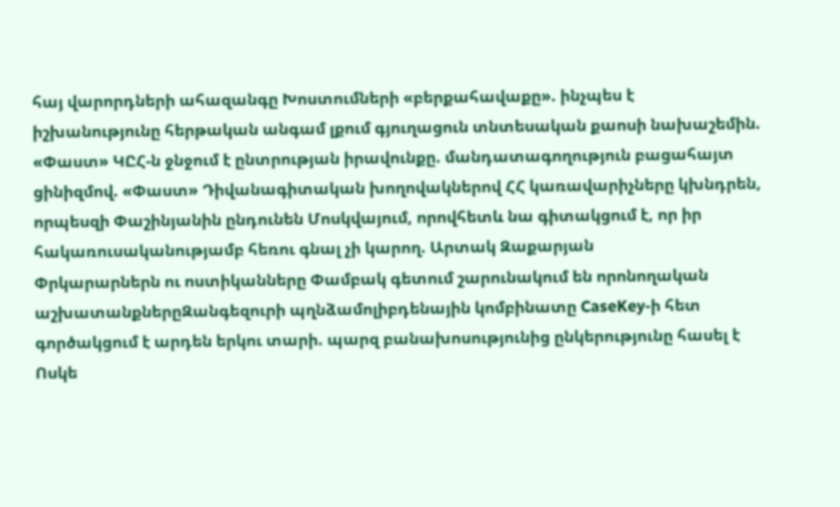հայ վարորդների ահազանգը Խոստումների «բերքահավաքը». ինչպես է իշխանությունը հերթական անգամ լքում գյուղացուն տնտեսական քաոսի նախաշեմին. «Փաստ» ԿԸՀ-ն ջնջում է ընտրության իրավունքը. մանդատագողություն բացահայտ ցինիզմով. «Փաստ» Դիվանագիտական խողովակներով ՀՀ կառավարիչները կխնդրեն, որպեսզի Փաշինյանին ընդունեն Մոսկվայում, որովհետև նա գիտակցում է, որ իր հակառուսականությամբ հեռու գնալ չի կարող. Արտակ Զաքարյան
Փրկարարներն ու ոստիկանները Փամբակ գետում շարունակում են որոնողական աշխատանքներըԶանգեզուրի պղնձամոլիբդենային կոմբինատը CaseKey-ի հետ գործակցում է արդեն երկու տարի. պարզ բանախոսությունից ընկերությունը հասել է Ոսկե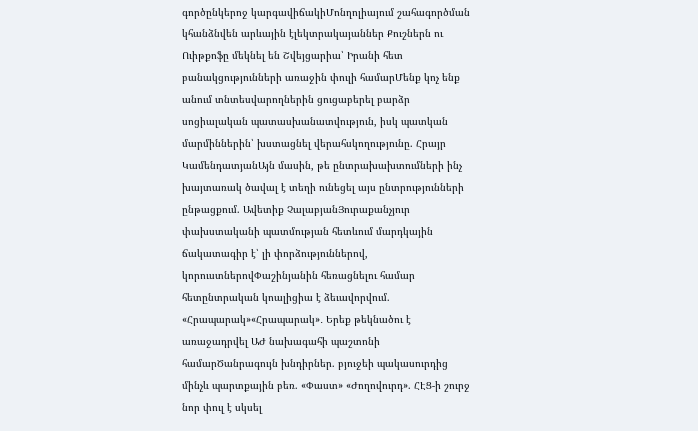գործընկերոջ կարգավիճակիՄոնղոլիայում շահագործման կհանձնվեն արևային էլեկտրակայաններ Քուշներն ու Ուիթքոֆը մեկնել են Շվեյցարիա՝ Իրանի հետ բանակցությունների առաջին փուլի համարՄենք կոչ ենք անում տնտեսվարողներին ցուցաբերել բարձր սոցիալական պատասխանատվություն, իսկ պատկան մարմիններին՝ խստացնել վերահսկողությունը. Հրայր ԿամենդատյանԱյն մասին, թե ընտրախախտումների ինչ խայտառակ ծավալ է տեղի ունեցել այս ընտրությունների ընթացքում. Ավետիք ՉալաբյանՅուրաքանչյուր փախստականի պատմության հետևում մարդկային ճակատագիր է՝ լի փորձություններով, կորուստներովՓաշինյանին հեռացնելու համար հետընտրական կոալիցիա է ձեւավորվում. «Հրապարակ»«Հրապարակ»․ Երեք թեկնածու է առաջադրվել ԱԺ նախագահի պաշտոնի համարԾանրագույն խնդիրներ. բյուջեի պակասուրդից մինչև պարտքային բեռ. «Փաստ» «Ժողովուրդ». ՀԷՑ-ի շուրջ նոր փուլ է սկսել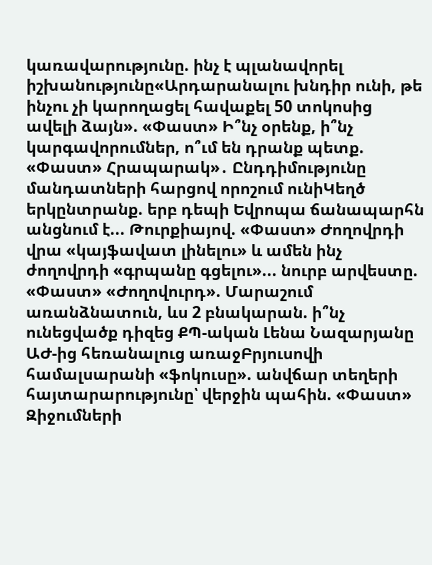կառավարությունը. ինչ է պլանավորել իշխանությունը«Արդարանալու խնդիր ունի, թե ինչու չի կարողացել հավաքել 50 տոկոսից ավելի ձայն». «Փաստ» Ի՞նչ օրենք, ի՞նչ կարգավորումներ, ո՞ւմ են դրանք պետք. «Փաստ» Հրապարակ»․ Ընդդիմությունը մանդատների հարցով որոշում ունիԿեղծ երկընտրանք. երբ դեպի Եվրոպա ճանապարհն անցնում է... Թուրքիայով. «Փաստ» Ժողովրդի վրա «կայֆավատ լինելու» և ամեն ինչ ժողովրդի «գրպանը գցելու»... նուրբ արվեստը. «Փաստ» «Ժողովուրդ». Մարաշում առանձնատուն, ևս 2 բնակարան. ի՞նչ ունեցվածք դիզեց ՔՊ-ական Լենա Նազարյանը ԱԺ-ից հեռանալուց առաջԲրյուսովի համալսարանի «ֆոկուսը». անվճար տեղերի հայտարարությունը՝ վերջին պահին. «Փաստ» Զիջումների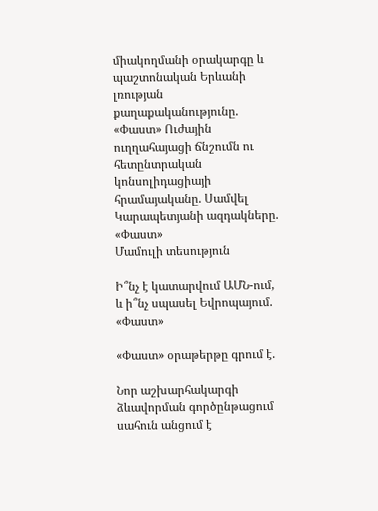միակողմանի օրակարգը և պաշտոնական Երևանի լռության քաղաքականությունը. «Փաստ» Ուժային ուղղահայացի ճնշումն ու հետընտրական կոնսոլիդացիայի հրամայականը. Սամվել Կարապետյանի ազդակները. «Փաստ»
Մամուլի տեսություն

Ի՞նչ է կատարվում ԱՄՆ-ում, և ի՞նչ սպասել Եվրոպայում. «Փաստ»

«Փաստ» օրաթերթը գրում է.

Նոր աշխարհակարգի ձևավորման գործընթացում սահուն անցում է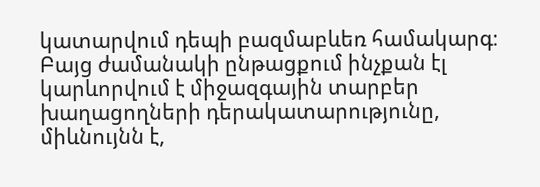կատարվում դեպի բազմաբևեռ համակարգ։ Բայց ժամանակի ընթացքում ինչքան էլ կարևորվում է միջազգային տարբեր խաղացողների դերակատարությունը, միևնույնն է,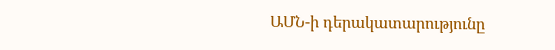ԱՄՆ-ի դերակատարությունը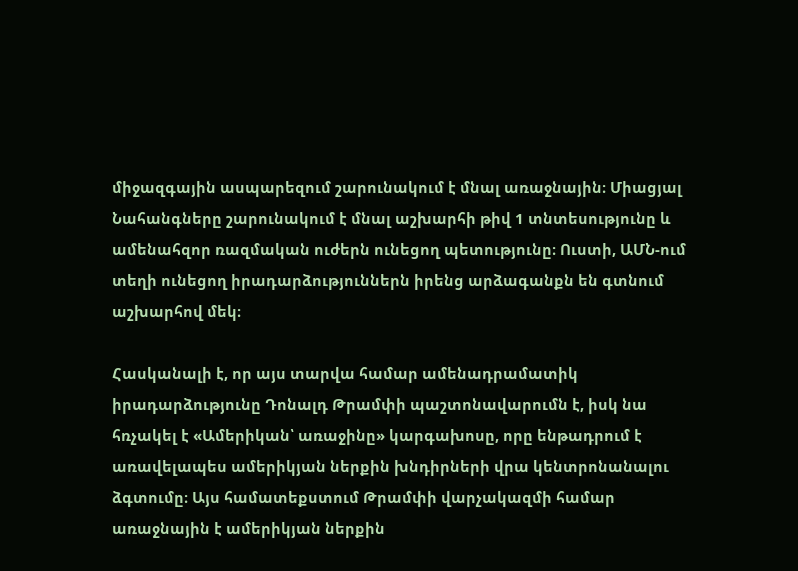միջազգային ասպարեզում շարունակում է մնալ առաջնային։ Միացյալ Նահանգները շարունակում է մնալ աշխարհի թիվ 1 տնտեսությունը և ամենահզոր ռազմական ուժերն ունեցող պետությունը։ Ուստի, ԱՄՆ-ում տեղի ունեցող իրադարձություններն իրենց արձագանքն են գտնում աշխարհով մեկ։

Հասկանալի է, որ այս տարվա համար ամենադրամատիկ իրադարձությունը Դոնալդ Թրամփի պաշտոնավարումն է, իսկ նա հռչակել է «Ամերիկան՝ առաջինը» կարգախոսը, որը ենթադրում է առավելապես ամերիկյան ներքին խնդիրների վրա կենտրոնանալու ձգտումը։ Այս համատեքստում Թրամփի վարչակազմի համար առաջնային է ամերիկյան ներքին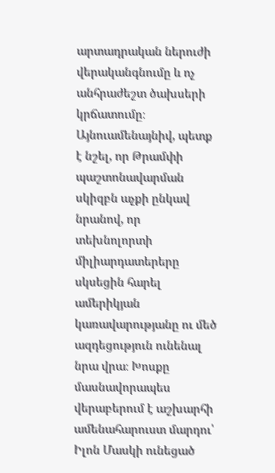արտադրական ներուժի վերականգնումը և ոչ անհրաժեշտ ծախսերի կրճատումը։ Այնուամենայնիվ, պետք է նշել, որ Թրամփի պաշտոնավարման սկիզբն աչքի ընկավ նրանով, որ տեխնոլորտի միլիարդատերերը սկսեցին հարել ամերիկյան կառավարությանը ու մեծ ազդեցություն ունենալ նրա վրա։ Խոսքը մասնավորապես վերաբերում է աշխարհի ամենահարուստ մարդու՝ Իլոն Մասկի ունեցած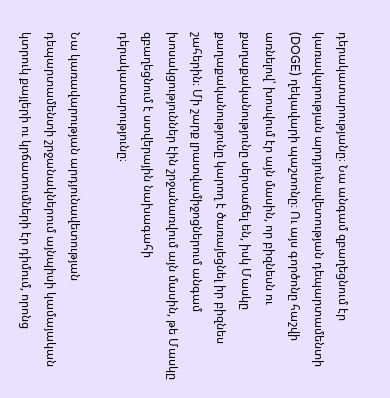դերակատարությանը։ Նա անգամ զբաղեցնում էր կառավարության արդյունավետության դեպարտամենտի (DOGE) ղեկավարի պաշտոնը։ Ու այս գործոնը հաշվի առնելով՝ խոսվում էր այն մասին, որ բիզնեսն ու քաղաքականությունը սերտաճել են, իսկ Մասկը քաղաքականությունը կարող է ծառայեցնել իր բիզնես շահերին։ Մի շարք լրատվամիջոցներում անգամ խոսակցություններ էին շրջանառվում այն մասին, թե Մասկը զբաղեցնում է ստվերային նախագահի դերակատարությունը։

Նա կառավարության արդյունավետության դեպարտամենտի շրջանակներում այնպիսի կամայական կտրուկ քայլերի ու կրճատումների էր դիմում, որոնց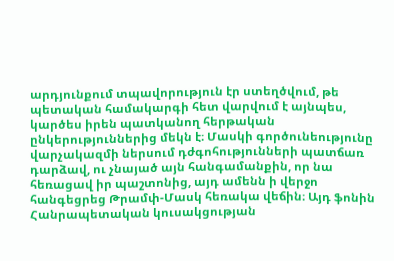արդյունքում տպավորություն էր ստեղծվում, թե պետական համակարգի հետ վարվում է այնպես, կարծես իրեն պատկանող հերթական ընկերություններից մեկն է։ Մասկի գործունեությունը վարչակազմի ներսում դժգոհությունների պատճառ դարձավ, ու չնայած այն հանգամանքին, որ նա հեռացավ իր պաշտոնից, այդ ամենն ի վերջո հանգեցրեց Թրամփ-Մասկ հեռակա վեճին։ Այդ ֆոնին Հանրապետական կուսակցության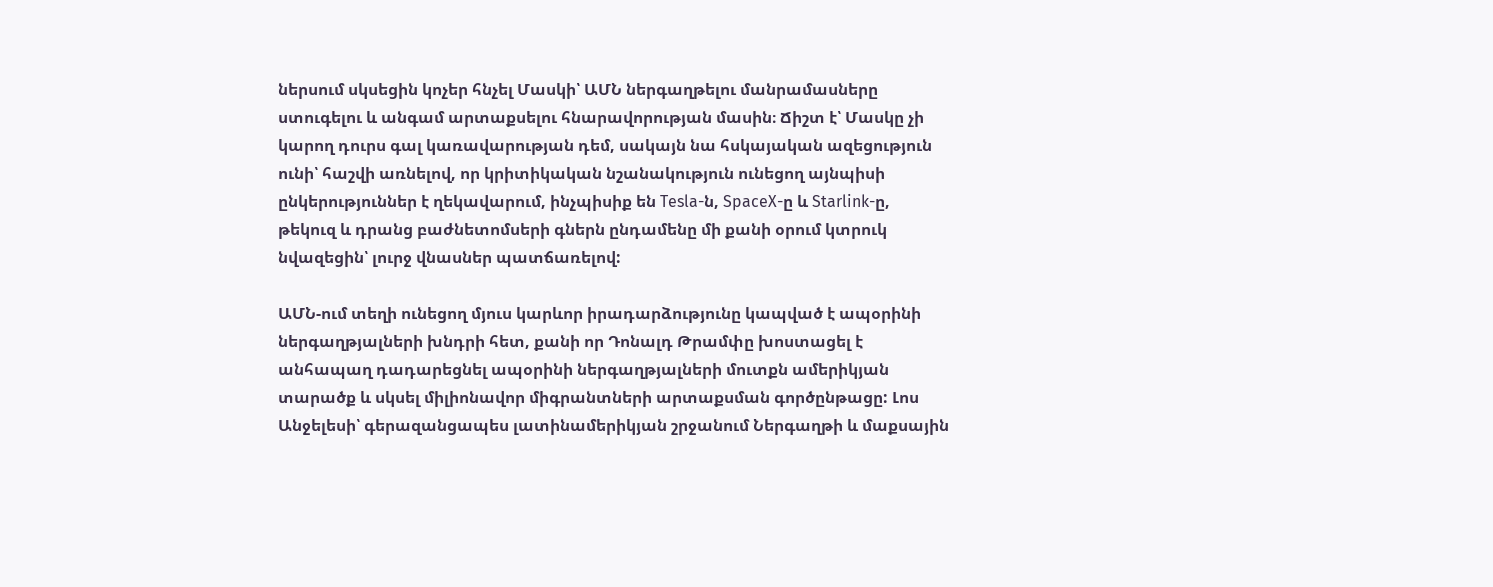ներսում սկսեցին կոչեր հնչել Մասկի՝ ԱՄՆ ներգաղթելու մանրամասները ստուգելու և անգամ արտաքսելու հնարավորության մասին։ Ճիշտ է՝ Մասկը չի կարող դուրս գալ կառավարության դեմ, սակայն նա հսկայական ազեցություն ունի՝ հաշվի առնելով, որ կրիտիկական նշանակություն ունեցող այնպիսի ընկերություններ է ղեկավարում, ինչպիսիք են Tesla-ն, SpaceX-ը և Starlink-ը, թեկուզ և դրանց բաժնետոմսերի գներն ընդամենը մի քանի օրում կտրուկ նվազեցին՝ լուրջ վնասներ պատճառելով:

ԱՄՆ-ում տեղի ունեցող մյուս կարևոր իրադարձությունը կապված է ապօրինի ներգաղթյալների խնդրի հետ, քանի որ Դոնալդ Թրամփը խոստացել է անհապաղ դադարեցնել ապօրինի ներգաղթյալների մուտքն ամերիկյան տարածք և սկսել միլիոնավոր միգրանտների արտաքսման գործընթացը: Լոս Անջելեսի՝ գերազանցապես լատինամերիկյան շրջանում Ներգաղթի և մաքսային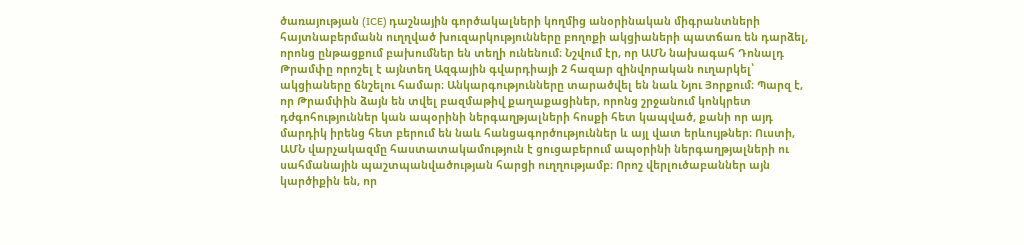ծառայության (ICE) դաշնային գործակալների կողմից անօրինական միգրանտների հայտնաբերմանն ուղղված խուզարկությունները բողոքի ակցիաների պատճառ են դարձել, որոնց ընթացքում բախումներ են տեղի ունենում։ Նշվում էր, որ ԱՄՆ նախագահ Դոնալդ Թրամփը որոշել է այնտեղ Ազգային գվարդիայի 2 հազար զինվորական ուղարկել՝ ակցիաները ճնշելու համար։ Անկարգությունները տարածվել են նաև Նյու Յորքում։ Պարզ է, որ Թրամփին ձայն են տվել բազմաթիվ քաղաքացիներ, որոնց շրջանում կոնկրետ դժգոհություններ կան ապօրինի ներգաղթյալների հոսքի հետ կապված, քանի որ այդ մարդիկ իրենց հետ բերում են նաև հանցագործություններ և այլ վատ երևույթներ։ Ուստի, ԱՄՆ վարչակազմը հաստատակամություն է ցուցաբերում ապօրինի ներգաղթյալների ու սահմանային պաշտպանվածության հարցի ուղղությամբ։ Որոշ վերլուծաբաններ այն կարծիքին են, որ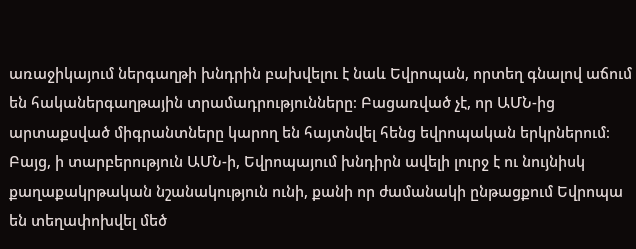առաջիկայում ներգաղթի խնդրին բախվելու է նաև Եվրոպան, որտեղ գնալով աճում են հականերգաղթային տրամադրությունները։ Բացառված չէ, որ ԱՄՆ-ից արտաքսված միգրանտները կարող են հայտնվել հենց եվրոպական երկրներում։ Բայց, ի տարբերություն ԱՄՆ-ի, Եվրոպայում խնդիրն ավելի լուրջ է ու նույնիսկ քաղաքակրթական նշանակություն ունի, քանի որ ժամանակի ընթացքում Եվրոպա են տեղափոխվել մեծ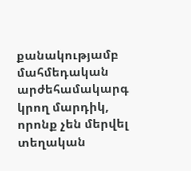քանակությամբ մահմեդական արժեհամակարգ կրող մարդիկ, որոնք չեն մերվել տեղական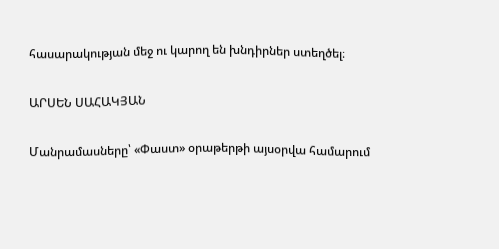հասարակության մեջ ու կարող են խնդիրներ ստեղծել։

ԱՐՍԵՆ ՍԱՀԱԿՅԱՆ

Մանրամասները՝ «Փաստ» օրաթերթի այսօրվա համարում